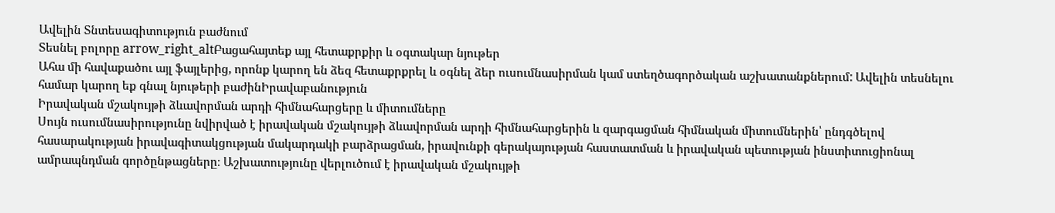Ավելին Տնտեսագիտություն բաժնում
Տեսնել բոլորը arrow_right_altԲացահայտեք այլ հետաքրքիր և օգտակար նյութեր
Ահա մի հավաքածու այլ ֆայլերից, որոնք կարող են ձեզ հետաքրքրել և օգնել ձեր ուսումնասիրման կամ ստեղծագործական աշխատանքներում: Ավելին տեսնելու համար կարող եք գնալ նյութերի բաժինԻրավաբանություն
Իրավական մշակույթի ձևավորման արդի հիմնահարցերը և միտումները
Սույն ուսումնասիրությունը նվիրված է իրավական մշակույթի ձևավորման արդի հիմնահարցերին և զարգացման հիմնական միտումներին՝ ընդգծելով հասարակության իրավագիտակցության մակարդակի բարձրացման, իրավունքի գերակայության հաստատման և իրավական պետության ինստիտուցիոնալ ամրապնդման գործընթացները։ Աշխատությունը վերլուծում է իրավական մշակույթի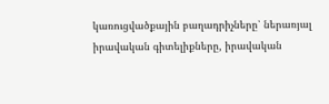կառուցվածքային բաղադրիչները՝ ներառյալ իրավական գիտելիքները, իրավական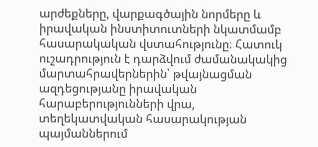արժեքները, վարքագծային նորմերը և իրավական ինստիտուտների նկատմամբ հասարակական վստահությունը։ Հատուկ ուշադրություն է դարձվում ժամանակակից մարտահրավերներին՝ թվայնացման ազդեցությանը իրավական հարաբերությունների վրա, տեղեկատվական հասարակության պայմաններում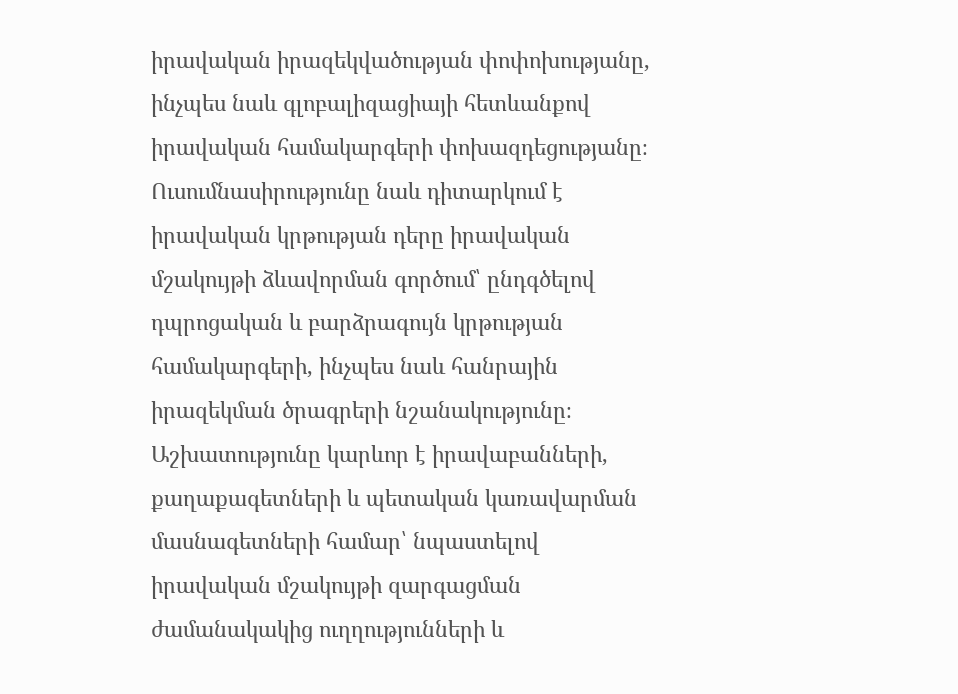իրավական իրազեկվածության փոփոխությանը, ինչպես նաև գլոբալիզացիայի հետևանքով իրավական համակարգերի փոխազդեցությանը։ Ուսումնասիրությունը նաև դիտարկում է իրավական կրթության դերը իրավական մշակույթի ձևավորման գործում՝ ընդգծելով դպրոցական և բարձրագույն կրթության համակարգերի, ինչպես նաև հանրային իրազեկման ծրագրերի նշանակությունը։ Աշխատությունը կարևոր է իրավաբանների, քաղաքագետների և պետական կառավարման մասնագետների համար՝ նպաստելով իրավական մշակույթի զարգացման ժամանակակից ուղղությունների և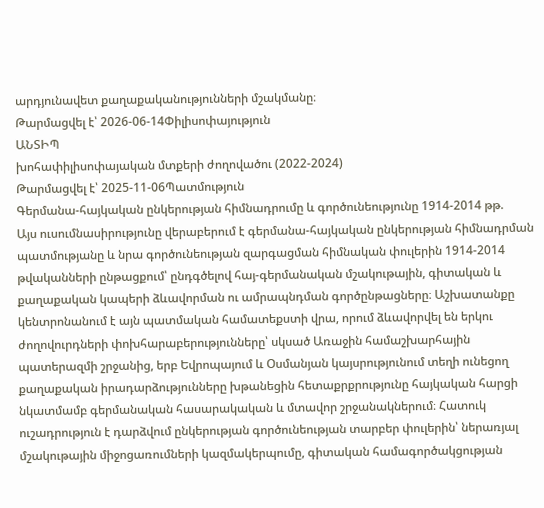արդյունավետ քաղաքականությունների մշակմանը։
Թարմացվել է՝ 2026-06-14Փիլիսոփայություն
ԱՆՏԻՊ
խոհափիլիսոփայական մտքերի ժողովածու (2022-2024)
Թարմացվել է՝ 2025-11-06Պատմություն
Գերմանա-հայկական ընկերության հիմնադրումը և գործունեությունը 1914-2014 թթ.
Այս ուսումնասիրությունը վերաբերում է գերմանա-հայկական ընկերության հիմնադրման պատմությանը և նրա գործունեության զարգացման հիմնական փուլերին 1914-2014 թվականների ընթացքում՝ ընդգծելով հայ-գերմանական մշակութային, գիտական և քաղաքական կապերի ձևավորման ու ամրապնդման գործընթացները։ Աշխատանքը կենտրոնանում է այն պատմական համատեքստի վրա, որում ձևավորվել են երկու ժողովուրդների փոխհարաբերությունները՝ սկսած Առաջին համաշխարհային պատերազմի շրջանից, երբ Եվրոպայում և Օսմանյան կայսրությունում տեղի ունեցող քաղաքական իրադարձությունները խթանեցին հետաքրքրությունը հայկական հարցի նկատմամբ գերմանական հասարակական և մտավոր շրջանակներում։ Հատուկ ուշադրություն է դարձվում ընկերության գործունեության տարբեր փուլերին՝ ներառյալ մշակութային միջոցառումների կազմակերպումը, գիտական համագործակցության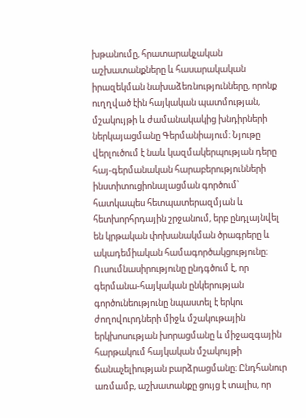խթանումը, հրատարակչական աշխատանքները և հասարակական իրազեկման նախաձեռնությունները, որոնք ուղղված էին հայկական պատմության, մշակույթի և ժամանակակից խնդիրների ներկայացմանը Գերմանիայում։ Նյութը վերլուծում է նաև կազմակերպության դերը հայ-գերմանական հարաբերությունների ինստիտուցիոնալացման գործում՝ հատկապես հետպատերազմյան և հետխորհրդային շրջանում, երբ ընդլայնվել են կրթական փոխանակման ծրագրերը և ակադեմիական համագործակցությունը։ Ուսումնասիրությունը ընդգծում է, որ գերմանա-հայկական ընկերության գործունեությունը նպաստել է երկու ժողովուրդների միջև մշակութային երկխոսության խորացմանը և միջազգային հարթակում հայկական մշակույթի ճանաչելիության բարձրացմանը։ Ընդհանուր առմամբ, աշխատանքը ցույց է տալիս, որ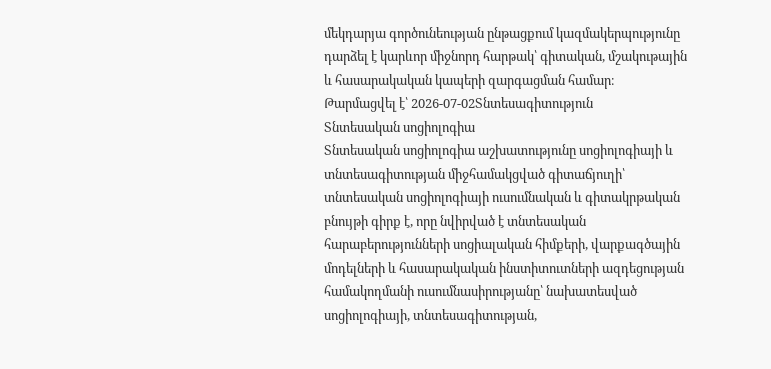մեկդարյա գործունեության ընթացքում կազմակերպությունը դարձել է կարևոր միջնորդ հարթակ՝ գիտական, մշակութային և հասարակական կապերի զարգացման համար։
Թարմացվել է՝ 2026-07-02Տնտեսագիտություն
Տնտեսական սոցիոլոգիա
Տնտեսական սոցիոլոգիա աշխատությունը սոցիոլոգիայի և տնտեսագիտության միջհամակցված գիտաճյուղի՝ տնտեսական սոցիոլոգիայի ուսումնական և գիտակրթական բնույթի գիրք է, որը նվիրված է տնտեսական հարաբերությունների սոցիալական հիմքերի, վարքագծային մոդելների և հասարակական ինստիտուտների ազդեցության համակողմանի ուսումնասիրությանը՝ նախատեսված սոցիոլոգիայի, տնտեսագիտության,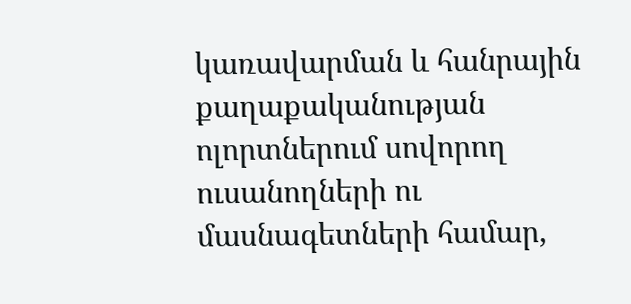կառավարման և հանրային քաղաքականության ոլորտներում սովորող ուսանողների ու մասնագետների համար,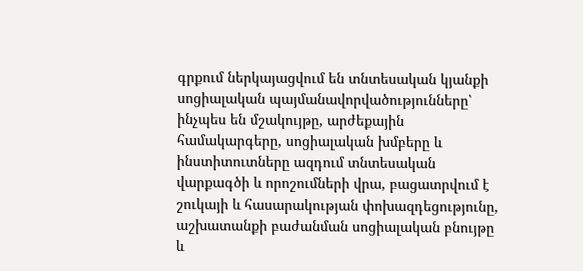գրքում ներկայացվում են տնտեսական կյանքի սոցիալական պայմանավորվածությունները՝ ինչպես են մշակույթը, արժեքային համակարգերը, սոցիալական խմբերը և ինստիտուտները ազդում տնտեսական վարքագծի և որոշումների վրա, բացատրվում է շուկայի և հասարակության փոխազդեցությունը, աշխատանքի բաժանման սոցիալական բնույթը և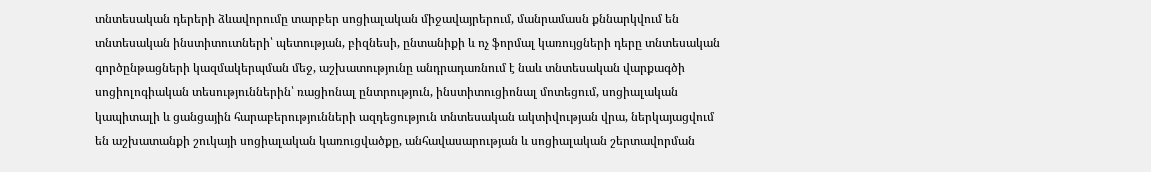տնտեսական դերերի ձևավորումը տարբեր սոցիալական միջավայրերում, մանրամասն քննարկվում են տնտեսական ինստիտուտների՝ պետության, բիզնեսի, ընտանիքի և ոչ ֆորմալ կառույցների դերը տնտեսական գործընթացների կազմակերպման մեջ, աշխատությունը անդրադառնում է նաև տնտեսական վարքագծի սոցիոլոգիական տեսություններին՝ ռացիոնալ ընտրություն, ինստիտուցիոնալ մոտեցում, սոցիալական կապիտալի և ցանցային հարաբերությունների ազդեցություն տնտեսական ակտիվության վրա, ներկայացվում են աշխատանքի շուկայի սոցիալական կառուցվածքը, անհավասարության և սոցիալական շերտավորման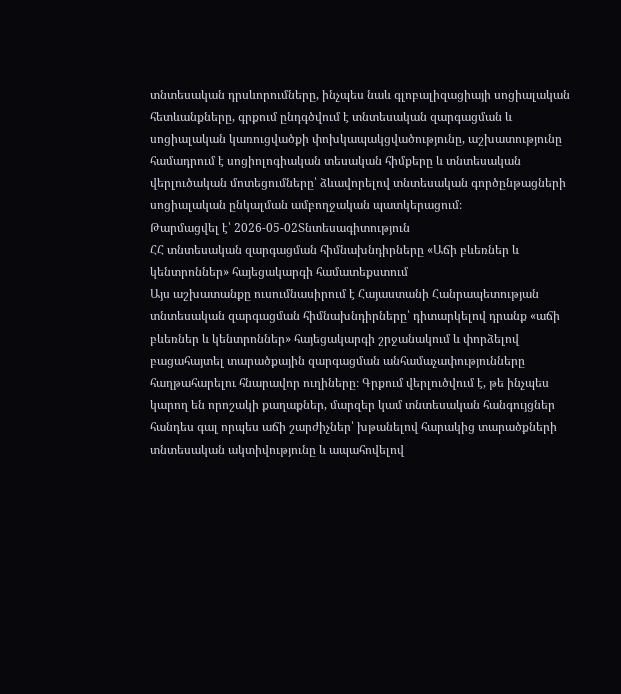տնտեսական դրսևորումները, ինչպես նաև գլոբալիզացիայի սոցիալական հետևանքները, գրքում ընդգծվում է տնտեսական զարգացման և սոցիալական կառուցվածքի փոխկապակցվածությունը, աշխատությունը համադրում է սոցիոլոգիական տեսական հիմքերը և տնտեսական վերլուծական մոտեցումները՝ ձևավորելով տնտեսական գործընթացների սոցիալական ընկալման ամբողջական պատկերացում։
Թարմացվել է՝ 2026-05-02Տնտեսագիտություն
ՀՀ տնտեսական զարգացման հիմնախնդիրները «Աճի բևեռներ և կենտրոններ» հայեցակարգի համատեքստում
Այս աշխատանքը ուսումնասիրում է Հայաստանի Հանրապետության տնտեսական զարգացման հիմնախնդիրները՝ դիտարկելով դրանք «աճի բևեռներ և կենտրոններ» հայեցակարգի շրջանակում և փորձելով բացահայտել տարածքային զարգացման անհամաչափությունները հաղթահարելու հնարավոր ուղիները։ Գրքում վերլուծվում է, թե ինչպես կարող են որոշակի քաղաքներ, մարզեր կամ տնտեսական հանգույցներ հանդես գալ որպես աճի շարժիչներ՝ խթանելով հարակից տարածքների տնտեսական ակտիվությունը և ապահովելով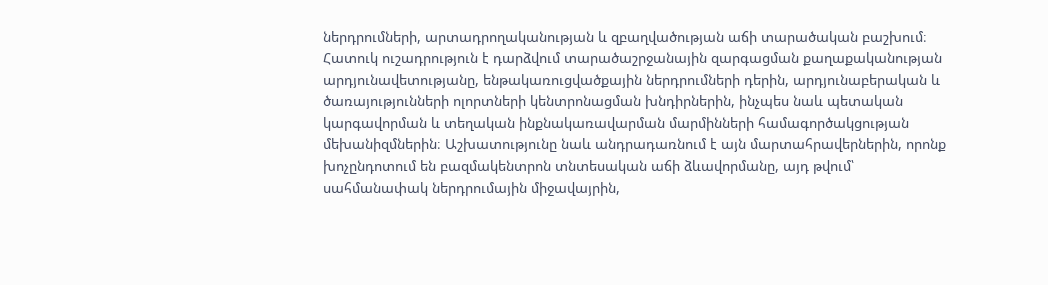ներդրումների, արտադրողականության և զբաղվածության աճի տարածական բաշխում։ Հատուկ ուշադրություն է դարձվում տարածաշրջանային զարգացման քաղաքականության արդյունավետությանը, ենթակառուցվածքային ներդրումների դերին, արդյունաբերական և ծառայությունների ոլորտների կենտրոնացման խնդիրներին, ինչպես նաև պետական կարգավորման և տեղական ինքնակառավարման մարմինների համագործակցության մեխանիզմներին։ Աշխատությունը նաև անդրադառնում է այն մարտահրավերներին, որոնք խոչընդոտում են բազմակենտրոն տնտեսական աճի ձևավորմանը, այդ թվում՝ սահմանափակ ներդրումային միջավայրին,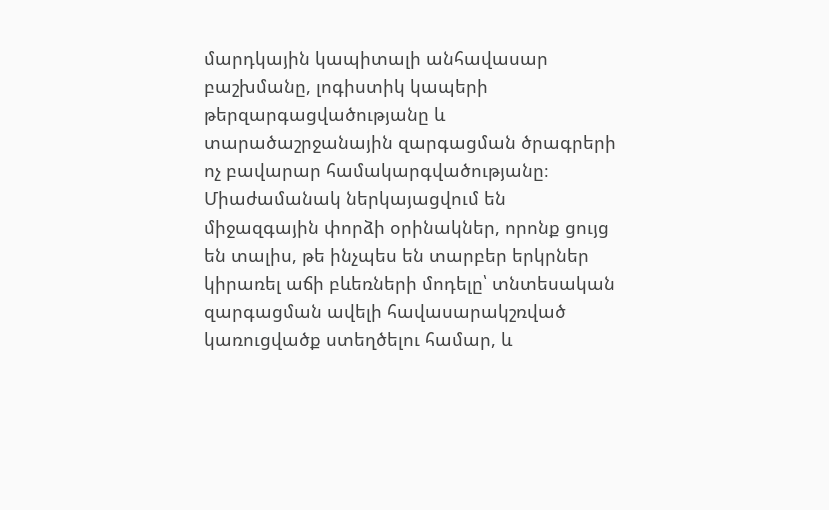մարդկային կապիտալի անհավասար բաշխմանը, լոգիստիկ կապերի թերզարգացվածությանը և տարածաշրջանային զարգացման ծրագրերի ոչ բավարար համակարգվածությանը։ Միաժամանակ ներկայացվում են միջազգային փորձի օրինակներ, որոնք ցույց են տալիս, թե ինչպես են տարբեր երկրներ կիրառել աճի բևեռների մոդելը՝ տնտեսական զարգացման ավելի հավասարակշռված կառուցվածք ստեղծելու համար, և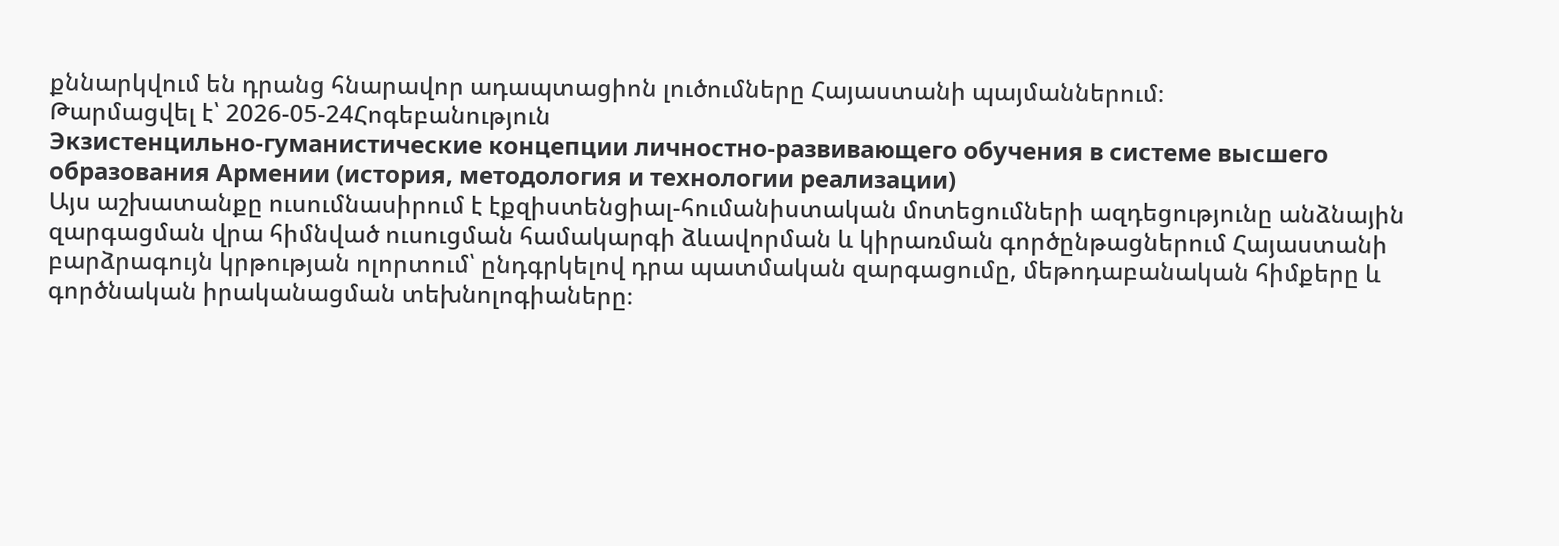քննարկվում են դրանց հնարավոր ադապտացիոն լուծումները Հայաստանի պայմաններում։
Թարմացվել է՝ 2026-05-24Հոգեբանություն
Экзистенцильно-гуманистические концепции личностно-развивающего обучения в системе высшего образования Армении (история, методология и технологии реализации)
Այս աշխատանքը ուսումնասիրում է էքզիստենցիալ-հումանիստական մոտեցումների ազդեցությունը անձնային զարգացման վրա հիմնված ուսուցման համակարգի ձևավորման և կիրառման գործընթացներում Հայաստանի բարձրագույն կրթության ոլորտում՝ ընդգրկելով դրա պատմական զարգացումը, մեթոդաբանական հիմքերը և գործնական իրականացման տեխնոլոգիաները։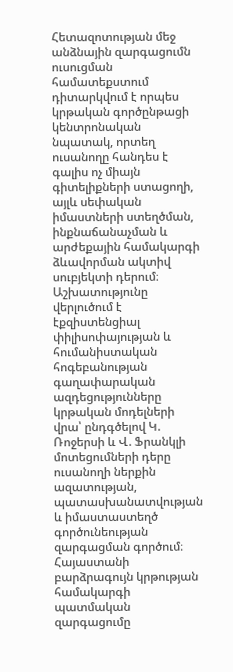Հետազոտության մեջ անձնային զարգացումն ուսուցման համատեքստում դիտարկվում է որպես կրթական գործընթացի կենտրոնական նպատակ, որտեղ ուսանողը հանդես է գալիս ոչ միայն գիտելիքների ստացողի, այլև սեփական իմաստների ստեղծման, ինքնաճանաչման և արժեքային համակարգի ձևավորման ակտիվ սուբյեկտի դերում։ Աշխատությունը վերլուծում է էքզիստենցիալ փիլիսոփայության և հումանիստական հոգեբանության գաղափարական ազդեցությունները կրթական մոդելների վրա՝ ընդգծելով Կ. Ռոջերսի և Վ. Ֆրանկլի մոտեցումների դերը ուսանողի ներքին ազատության, պատասխանատվության և իմաստաստեղծ գործունեության զարգացման գործում։ Հայաստանի բարձրագույն կրթության համակարգի պատմական զարգացումը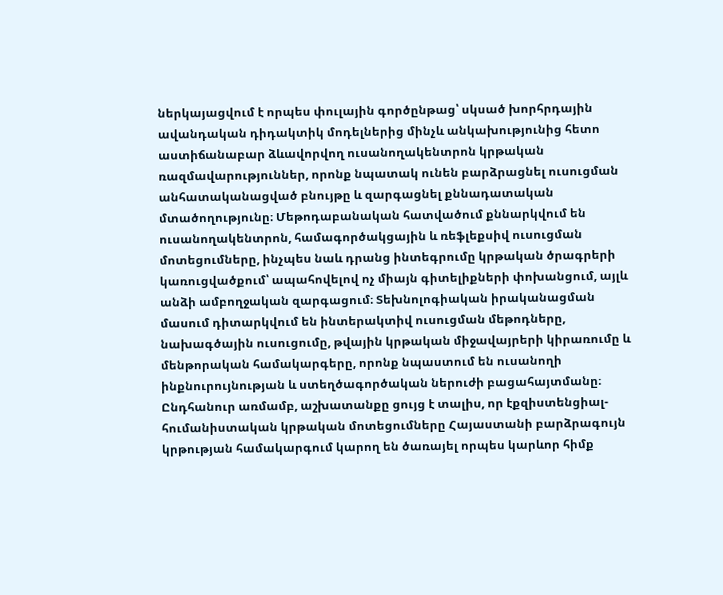ներկայացվում է որպես փուլային գործընթաց՝ սկսած խորհրդային ավանդական դիդակտիկ մոդելներից մինչև անկախությունից հետո աստիճանաբար ձևավորվող ուսանողակենտրոն կրթական ռազմավարություններ, որոնք նպատակ ունեն բարձրացնել ուսուցման անհատականացված բնույթը և զարգացնել քննադատական մտածողությունը։ Մեթոդաբանական հատվածում քննարկվում են ուսանողակենտրոն, համագործակցային և ռեֆլեքսիվ ուսուցման մոտեցումները, ինչպես նաև դրանց ինտեգրումը կրթական ծրագրերի կառուցվածքում՝ ապահովելով ոչ միայն գիտելիքների փոխանցում, այլև անձի ամբողջական զարգացում։ Տեխնոլոգիական իրականացման մասում դիտարկվում են ինտերակտիվ ուսուցման մեթոդները, նախագծային ուսուցումը, թվային կրթական միջավայրերի կիրառումը և մենթորական համակարգերը, որոնք նպաստում են ուսանողի ինքնուրույնության և ստեղծագործական ներուժի բացահայտմանը։ Ընդհանուր առմամբ, աշխատանքը ցույց է տալիս, որ էքզիստենցիալ-հումանիստական կրթական մոտեցումները Հայաստանի բարձրագույն կրթության համակարգում կարող են ծառայել որպես կարևոր հիմք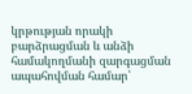կրթության որակի բարձրացման և անձի համակողմանի զարգացման ապահովման համար՝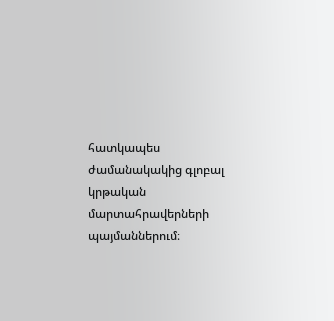հատկապես ժամանակակից գլոբալ կրթական մարտահրավերների պայմաններում։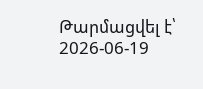Թարմացվել է՝ 2026-06-19